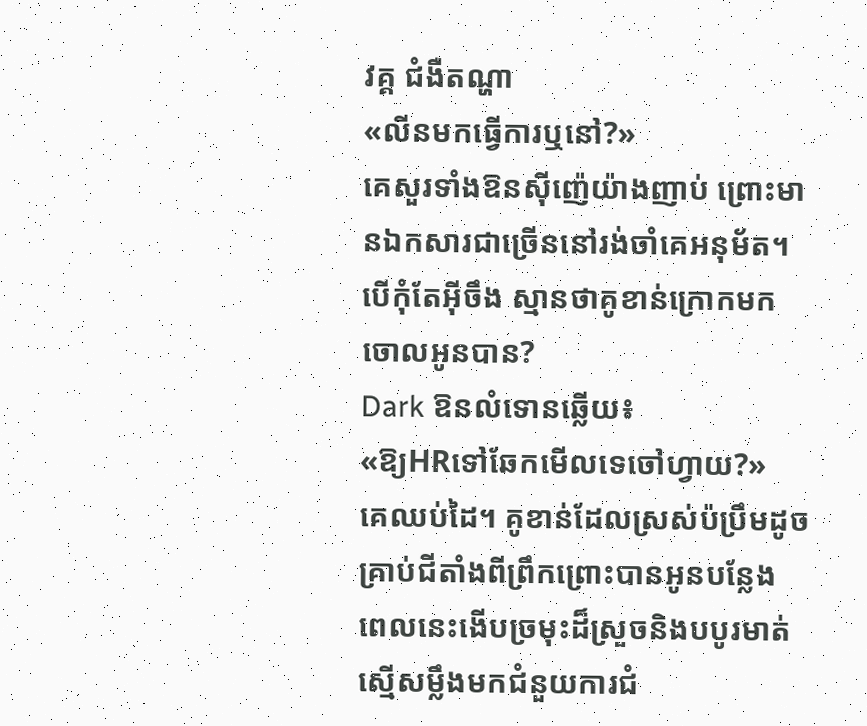វគ្គ ជំងឺតណ្ហា
«លីនមកធ្វើការឬនៅ?»
គេសួរទាំងឱនស៊ីញ៉េយ៉ាងញាប់ ព្រោះមានឯកសារជាច្រើននៅរង់ចាំគេអនុម័ត។ បើកុំតែអ៊ីចឹង ស្មានថាគូខាន់ក្រោកមកចោលអូនបាន?
Dark ឱនលំទោនឆ្លើយ៖
«ឱ្យHRទៅឆែកមើលទេចៅហ្វាយ?»
គេឈប់ដៃ។ គូខាន់ដែលស្រស់ប៉ប្រឹមដូចគ្រាប់ជីតាំងពីព្រឹកព្រោះបានអូនបន្លែង ពេលនេះងើបច្រមុះដ៏ស្រួចនិងបបូរមាត់ស្មើសម្លឹងមកជំនួយការជំ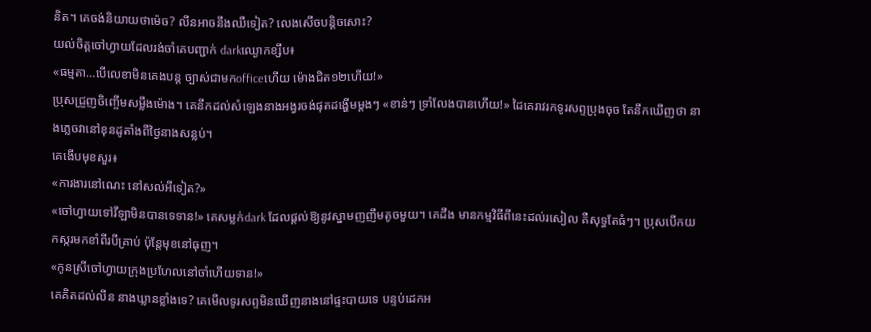និត។ គេចង់និយាយថាម៉េច? លីនអាចនឹងឈឺទៀត? លេងសើចបន្តិចសោះ?
យល់ចិត្តចៅហ្វាយដែលរង់ចាំគេបញ្ជាក់ darkឈ្ងោកខ្សឹប៖
«ធម្មតា…បើលេខាមិនគេងបន្ត ច្បាស់ជាមកofficeហើយ ម៉ោងជិត១២ហើយ!»
ប្រុសជ្រួញចិញ្ចើមសម្លឹងម៉ោង។ គេនឹកដល់សំឡេងនាងអង្វរចង់ផុតដង្ហើមម្តងៗ «ខាន់ៗ ទ្រាំលែងបានហើយ!» ដៃគេរាវរកទូរសព្ទប្រុងចុច តែនឹកឃើញថា នាងភ្លេចវានៅខុនដូតាំងពីថ្ងៃនាងសន្លប់។
គេងើបមុខសួរ៖
«ការងារនៅណេះ នៅសល់អីទៀត?»
«ចៅហ្វាយទៅវីឡាមិនបានទេទាន!» គេសម្លក់dark ដែលផ្តល់ឱ្យនូវស្នាមញញឹមតូចមួយ។ គេដឹង មានកម្មវិធីពីនេះដល់រសៀល គឺសុទ្ធតែធំៗ។ ប្រុសបើកយកស្ករមកខាំពីរបីគ្រាប់ ប៉ុន្តែមុខនៅធុញ។
«កូនស្រីចៅហ្វាយក្រុងប្រហែលនៅចាំហើយទាន!»
គេគិតដល់លីន នាងឃ្លានខ្លាំងទេ? គេមើលទូរសព្ទមិនឃើញនាងនៅផ្ទះបាយទេ បន្ទប់ដេកអ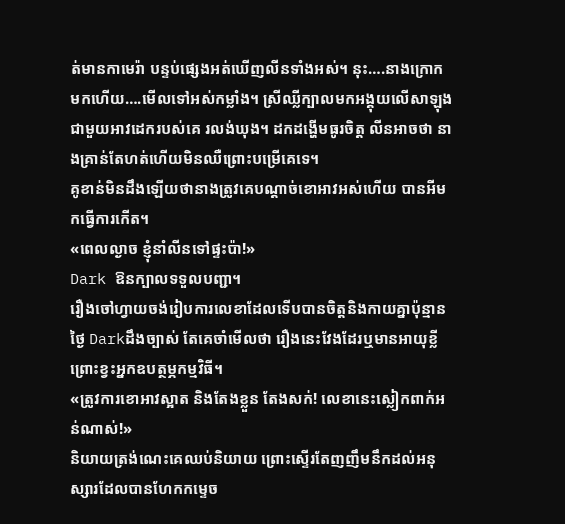ត់មានកាមេរ៉ា បន្ទប់ផ្សេងអត់ឃើញលីនទាំងអស់។ នុះ….នាងក្រោកមកហើយ….មើលទៅអស់កម្លាំង។ ស្រីឈ្លីក្បាលមកអង្គុយលើសាឡុងជាមួយអាវដេករបស់គេ រលង់ឃុង។ ដកដង្ហើមធូរចិត្ត លីនអាចថា នាងគ្រាន់តែហត់ហើយមិនឈឺព្រោះបម្រើគេទេ។
គូខាន់មិនដឹងឡើយថានាងត្រូវគេបណ្តាច់ខោអាវអស់ហើយ បានអីមកធ្វើការកើត។
«ពេលល្ងាច ខ្ញុំនាំលីនទៅផ្ទះប៉ា!»
Dark ឱនក្បាលទទួលបញ្ជា។
រឿងចៅហ្វាយចង់រៀបការលេខាដែលទើបបានចិត្តនិងកាយគ្នាប៉ុន្មានថ្ងៃ Darkដឹងច្បាស់ តែគេចាំមើលថា រឿងនេះវែងដែរឬមានអាយុខ្លី ព្រោះខ្វះអ្នកឧបត្ថម្ភកម្មវិធី។
«ត្រូវការខោអាវស្អាត និងតែងខ្លួន តែងសក់! លេខានេះស្លៀកពាក់អន់ណាស់!»
និយាយត្រង់ណេះគេឈប់និយាយ ព្រោះស្ទើរតែញញឹមនឹកដល់អនុស្សារដែលបានហែកកម្ទេច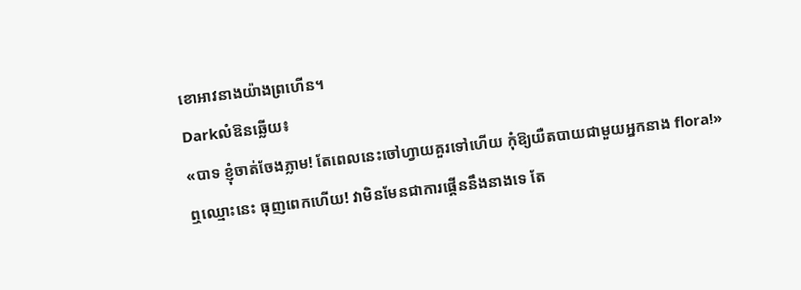ខោអាវនាងយ៉ាងព្រហើន។
Darkលំឱនឆ្លើយ៖
«បាទ ខ្ញុំចាត់ចែងភ្លាម! តែពេលនេះចៅហ្វាយគួរទៅហើយ កុំឱ្យយឺតបាយជាមួយអ្នកនាង flora!»
ឮឈ្មោះនេះ ធុញពេកហើយ! វាមិនមែនជាការផ្គើននឹងនាងទេ តែ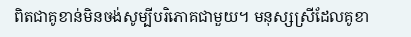ពិតជាគូខាន់មិនចង់សូម្បីបរិភោគជាមួយ។ មនុស្សស្រីដែលគូខា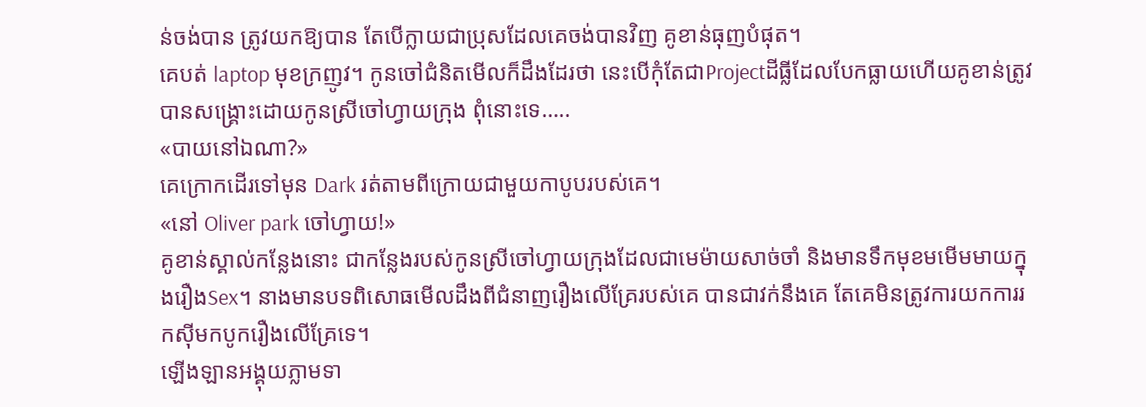ន់ចង់បាន ត្រូវយកឱ្យបាន តែបើក្លាយជាប្រុសដែលគេចង់បានវិញ គូខាន់ធុញបំផុត។
គេបត់ laptop មុខក្រញូវ។ កូនចៅជំនិតមើលក៏ដឹងដែរថា នេះបើកុំតែជាProjectដីធ្លីដែលបែកធ្លាយហើយគូខាន់ត្រូវបានសង្គ្រោះដោយកូនស្រីចៅហ្វាយក្រុង ពុំនោះទេ…..
«បាយនៅឯណា?»
គេក្រោកដើរទៅមុន Dark រត់តាមពីក្រោយជាមួយកាបូបរបស់គេ។
«នៅ Oliver park ចៅហ្វាយ!»
គូខាន់ស្គាល់កន្លែងនោះ ជាកន្លែងរបស់កូនស្រីចៅហ្វាយក្រុងដែលជាមេម៉ាយសាច់ចាំ និងមានទឹកមុខមមើមមាយក្នុងរឿងSex។ នាងមានបទពិសោធមើលដឹងពីជំនាញរឿងលើគ្រែរបស់គេ បានជាវក់នឹងគេ តែគេមិនត្រូវការយកការរកស៊ីមកបូករឿងលើគ្រែទេ។
ឡើងឡានអង្គុយភ្លាមទា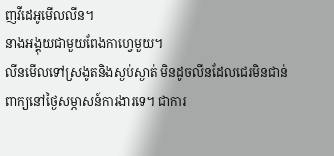ញវីដេអូមើលលីន។
នាងអង្គុយជាមួយពែងកាហ្វេមួយ។
លីនមើលទៅស្រងូតនិងស្ងប់ស្ងាត់ មិនដូចលីនដែលជេរមិនជាន់ពាក្យនៅថ្ងៃសម្ភាសន៍ការងារទេ។ ជាការ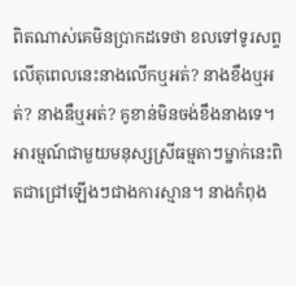ពិតណាស់គេមិនប្រាកដទេថា ខលទៅទូរសព្ទលើតុពេលនេះនាងលើកឬអត់? នាងខឹងឬអត់? នាងឌឺឬអត់? គូខាន់មិនចង់ខឹងនាងទេ។
អារម្មណ៍ជាមួយមនុស្សស្រីធម្មតាៗម្នាក់នេះពិតជាជ្រៅឡើងៗជាងការស្មាន។ នាងកំពុង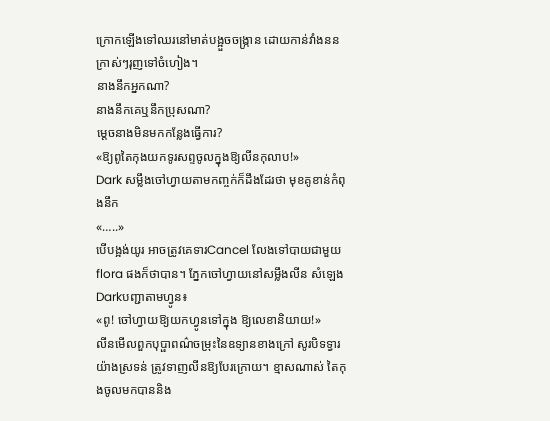ក្រោកឡើងទៅឈរនៅមាត់បង្អួចចង្ក្រាន ដោយកាន់វាំងននក្រាស់ៗរុញទៅចំហៀង។
នាងនឹកអ្នកណា?
នាងនឹកគេឬនឹកប្រុសណា?
ម្តេចនាងមិនមកកន្លែងធ្វើការ?
«ឱ្យពូតៃកុងយកទូរសព្ទចូលក្នុងឱ្យលីនកុលាប!»
Dark សម្លឹងចៅហ្វាយតាមកញ្ចក់ក៏ដឹងដែរថា មុខគូខាន់កំពុងនឹក
«…..»
បើបង្អង់យូរ អាចត្រូវគេទារCancel លែងទៅបាយជាមួយ flora ផងក៏ថាបាន។ ភ្នែកចៅហ្វាយនៅសម្លឹងលីន សំឡេង Darkបញ្ជាតាមហ្វូន៖
«ពូ! ចៅហ្វាយឱ្យយកហ្វូនទៅក្នុង ឱ្យលេខានិយាយ!»
លីនមើលពួកបុប្ផាពណ៌ចម្រុះនៃឧទ្យានខាងក្រៅ សូរបិទទ្វារយ៉ាងស្រទន់ ត្រូវទាញលីនឱ្យបែរក្រោយ។ ខ្មាសណាស់ តៃកុងចូលមកបាននិង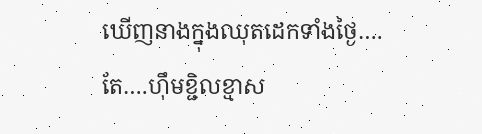ឃើញនាងក្នុងឈុតដេកទាំងថ្ងៃ….តែ….ហ៊ឹមខ្ជិលខ្មាស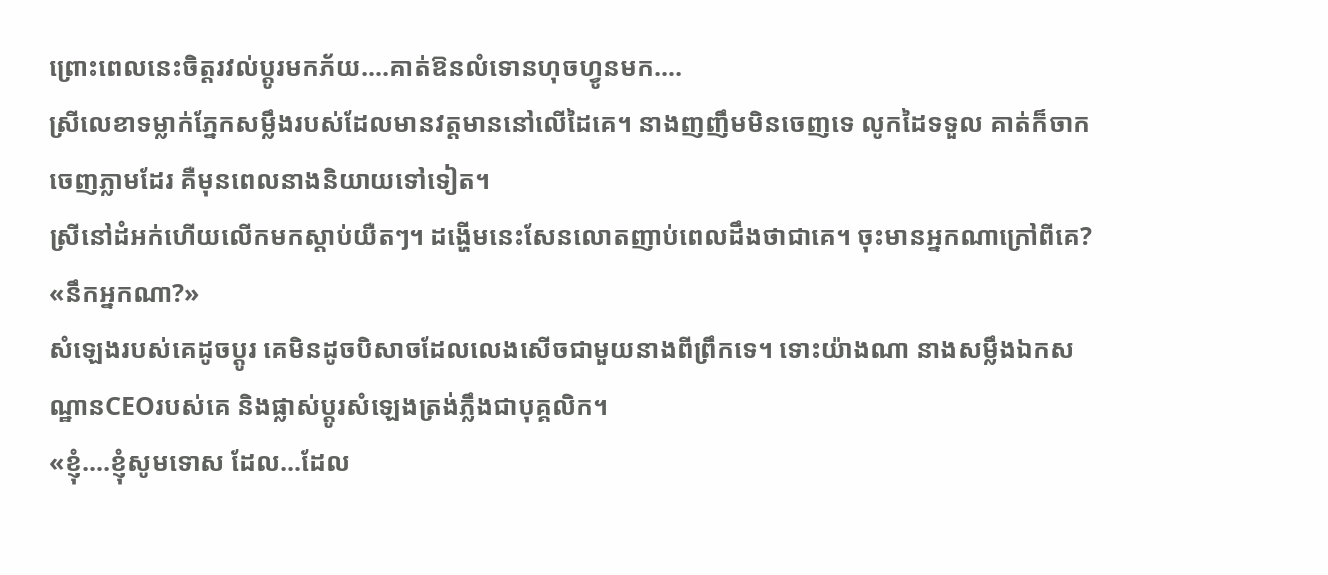ព្រោះពេលនេះចិត្តរវល់ប្តូរមកភ័យ….គាត់ឱនលំទោនហុចហ្វូនមក….
ស្រីលេខាទម្លាក់ភ្នែកសម្លឹងរបស់ដែលមានវត្តមាននៅលើដៃគេ។ នាងញញឹមមិនចេញទេ លូកដៃទទួល គាត់ក៏ចាកចេញភ្លាមដែរ គឺមុនពេលនាងនិយាយទៅទៀត។
ស្រីនៅដំអក់ហើយលើកមកស្តាប់យឺតៗ។ ដង្ហើមនេះសែនលោតញាប់ពេលដឹងថាជាគេ។ ចុះមានអ្នកណាក្រៅពីគេ?
«នឹកអ្នកណា?»
សំឡេងរបស់គេដូចប្តូរ គេមិនដូចបិសាចដែលលេងសើចជាមួយនាងពីព្រឹកទេ។ ទោះយ៉ាងណា នាងសម្លឹងឯកសណ្ឋានCEOរបស់គេ និងផ្លាស់ប្តូរសំឡេងត្រង់ភ្លឹងជាបុគ្គលិក។
«ខ្ញុំ….ខ្ញុំសូមទោស ដែល…ដែល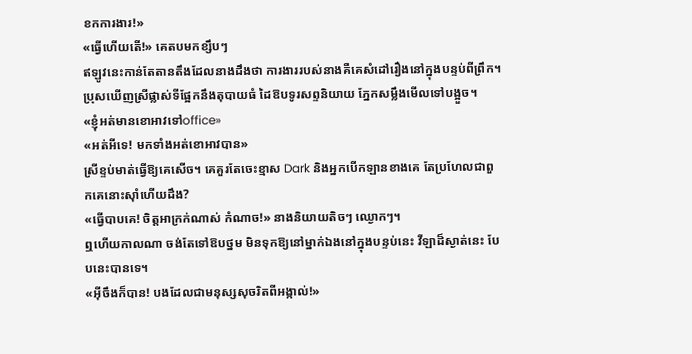ខកការងារ!»
«ធ្វើហើយតើ!» គេតបមកខ្សឹបៗ
ឥឡូវនេះកាន់តែតានតឹងដែលនាងដឹងថា ការងាររបស់នាងគឺគេសំដៅរឿងនៅក្នុងបន្ទប់ពីព្រឹក។ ប្រុសឃើញស្រីផ្លាស់ទីផ្អែកនឹងតុបាយធំ ដៃឱបទូរសព្ទនិយាយ ភ្នែកសម្លឹងមើលទៅបង្អួច។
«ខ្ញុំអត់មានខោអាវទៅoffice»
«អត់អីទេ! មកទាំងអត់ខោអាវបាន»
ស្រីខ្ទប់មាត់ធ្វើឱ្យគេសើច។ គេគួរតែចេះខ្មាស Dark និងអ្នកបើកឡានខាងគេ តែប្រហែលជាពួកគេនោះស៊ាំហើយដឹង?
«ធ្វើបាបគេ! ចិត្តអាក្រក់ណាស់ កំណាច!» នាងនិយាយតិចៗ ឈ្ងោកៗ។
ឮហើយកាលណា ចង់តែទៅឱបថ្នម មិនទុកឱ្យនៅម្នាក់ឯងនៅក្នុងបន្ទប់នេះ វីឡាដ៏ស្ងាត់នេះ បែបនេះបានទេ។
«អ៊ីចឹងក៏បាន! បងដែលជាមនុស្សសុចរិតពីអង្កាល់!»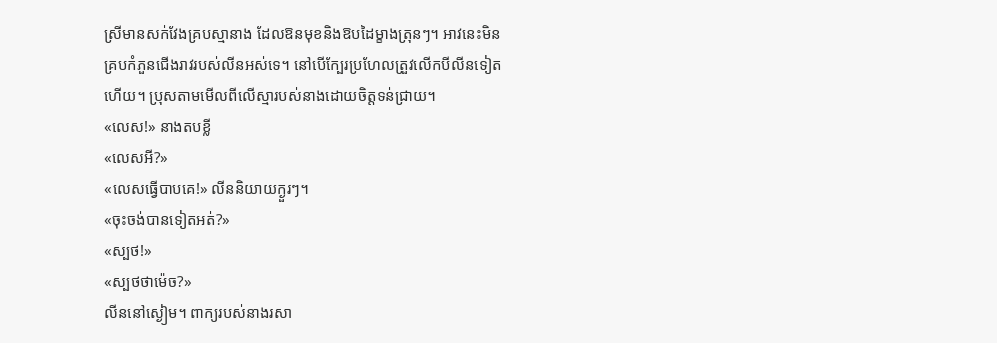ស្រីមានសក់វែងគ្របស្មានាង ដែលឱនមុខនិងឱបដៃម្ខាងត្រុនៗ។ អាវនេះមិនគ្របកំភួនជើងរាវរបស់លីនអស់ទេ។ នៅបើក្បែរប្រហែលត្រួវលើកបីលីនទៀតហើយ។ ប្រុសតាមមើលពីលើស្មារបស់នាងដោយចិត្តទន់ជ្រាយ។
«លេស!» នាងតបខ្លី
«លេសអី?»
«លេសធ្វើបាបគេ!» លីននិយាយក្ងួរៗ។
«ចុះចង់បានទៀតអត់?»
«ស្បថ!»
«ស្បថថាម៉េច?»
លីននៅស្ងៀម។ ពាក្យរបស់នាងរសា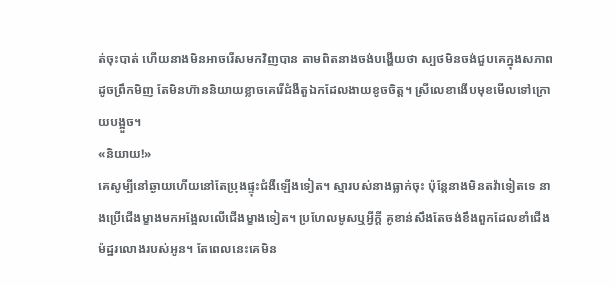ត់ចុះបាត់ ហើយនាងមិនអាចរើសមកវិញបាន តាមពិតនាងចង់បង្ហើយថា ស្បថមិនចង់ជួបគេក្នុងសភាពដូចព្រឹកមិញ តែមិនហ៊ាននិយាយខ្លាចគេរើជំងឺតួឯកដែលងាយខូចចិត្ត។ ស្រីលេខាងើបមុខមើលទៅក្រោយបង្អួច។
«និយាយ!»
គេសូម្បីនៅឆ្ងាយហើយនៅតែប្រុងផ្ទុះជំងឺឡើងទៀត។ ស្មារបស់នាងធ្លាក់ចុះ ប៉ុន្តែនាងមិនតវ៉ាទៀតទេ នាងប្រើជើងម្ខាងមកអង្អែលលើជើងម្ខាងទៀត។ ប្រហែលមូសឬអ្វីក្តី គូខាន់សឹងតែចង់ខឹងពួកដែលខាំជើងម៉ដ្ឋរលោងរបស់អូន។ តែពេលនេះគេមិន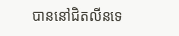បាននៅជិតលីនទេ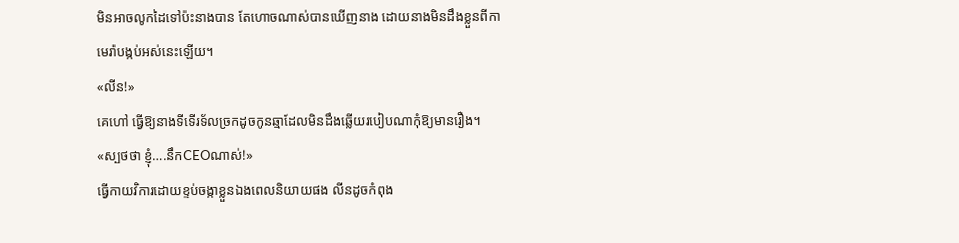មិនអាចលូកដៃទៅប៉ះនាងបាន តែហោចណាស់បានឃើញនាង ដោយនាងមិនដឹងខ្លួនពីកាមេរ៉ាបង្កប់អស់នេះឡើយ។
«លីន!»
គេហៅ ធ្វើឱ្យនាងទីទើរទ័លច្រកដូចកូនឆ្មាដែលមិនដឹងឆ្លើយរបៀបណាកុំឱ្យមានរឿង។
«ស្បថថា ខ្ញុំ….នឹកCEOណាស់!»
ធ្វើកាយវិការដោយខ្ទប់ចង្កាខ្លួនឯងពេលនិយាយផង លីនដូចកំពុង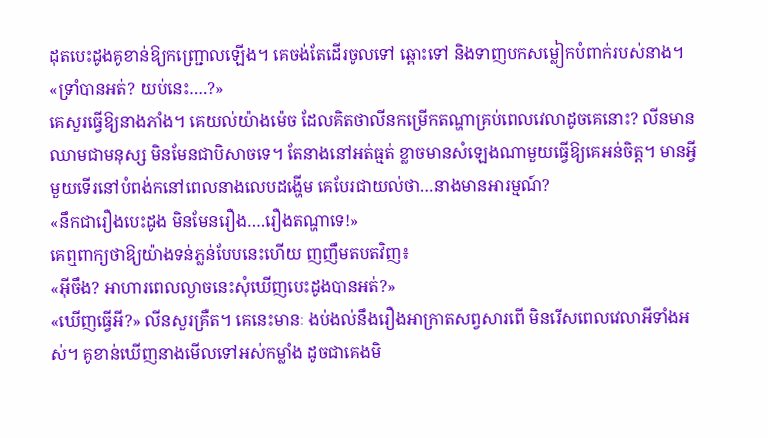ដុតបេះដូងគូខាន់ឱ្យកញ្ជ្រោលឡើង។ គេចង់តែដើរចូលទៅ ឆ្ពោះទៅ និងទាញបកសម្លៀកបំពាក់របស់នាង។
«ទ្រាំបានអត់? យប់នេះ….?»
គេសួរធ្វើឱ្យនាងភាំង។ គេយល់យ៉ាងម៉េច ដែលគិតថាលីនកម្រើកតណ្ហាគ្រប់ពេលវេលាដូចគេនោះ? លីនមានឈាមជាមនុស្ស មិនមែនជាបិសាចទេ។ តែនាងនៅអត់ធ្មត់ ខ្លាចមានសំឡេងណាមួយធ្វើឱ្យគេអន់ចិត្ត។ មានអ្វីមួយទើរនៅបំពង់កនៅពេលនាងលេបដង្ហើម គេបែរជាយល់ថា…នាងមានអារម្មណ៍?
«នឹកជារឿងបេះដូង មិនមែនរឿង….រឿងតណ្ហាទេ!»
គេឮពាក្យថាឱ្យយ៉ាងទន់ភ្លន់បែបនេះហើយ ញញឹមតបតវិញ៖
«អ៊ីចឹង? អាហារពេលល្ងាចនេះសុំឃើញបេះដូងបានអត់?»
«ឃើញធ្វើអី?» លីនសួរគ្រឺត។ គេនេះមានៈ ងប់ងល់នឹងរឿងអាក្រាតសព្វសារពើ មិនរើសពេលវេលាអីទាំងអស់។ គូខាន់ឃើញនាងមើលទៅអស់កម្លាំង ដូចជាគេងមិ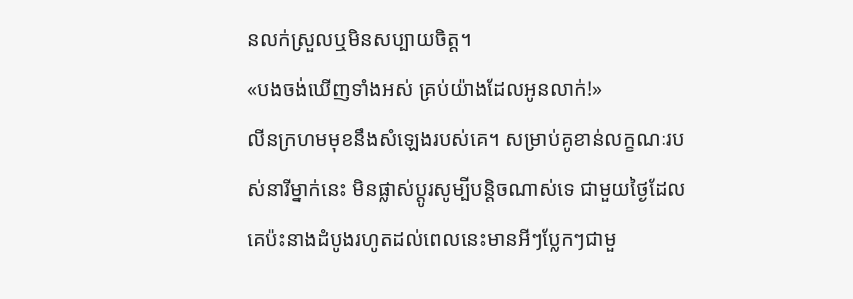នលក់ស្រួលឬមិនសប្បាយចិត្ត។
«បងចង់ឃើញទាំងអស់ គ្រប់យ៉ាងដែលអូនលាក់!»
លីនក្រហមមុខនឹងសំឡេងរបស់គេ។ សម្រាប់គូខាន់លក្ខណៈរបស់នារីម្នាក់នេះ មិនផ្លាស់ប្តូរសូម្បីបន្តិចណាស់ទេ ជាមួយថ្ងៃដែលគេប៉ះនាងដំបូងរហូតដល់ពេលនេះមានអីៗប្លែកៗជាមួ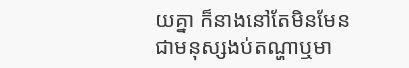យគ្នា ក៏នាងនៅតែមិនមែនជាមនុស្សងប់តណ្ហាឬមា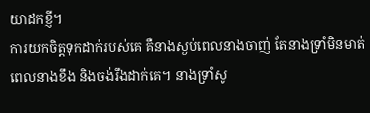យាដកខ្ញី។
ការយកចិត្តទុកដាក់របស់គេ គឺនាងស្ងប់ពេលនាងចាញ់ តែនាងទ្រាំមិនមាត់ពេលនាងខឹង និងចង់រឹងដាក់គេ។ នាងទ្រាំសូ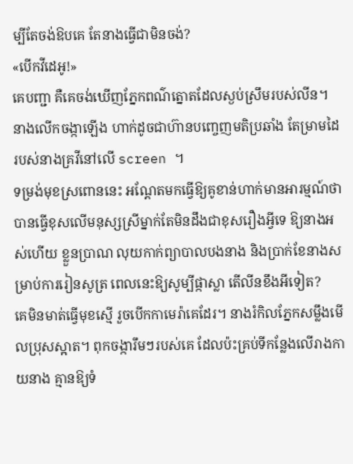ម្បីតែចង់ឱបគេ តែនាងធ្វើជាមិនចង់?
«បើកវីដេអូ!»
គេបញ្ជា គឺគេចង់ឃើញភ្នែកពណ៌ត្នោតដែលស្ងប់ស្រឹមរបស់លីន។ នាងលើកចង្កាឡើង ហាក់ដូចជាហ៊ានបញ្ចេញមតិប្រឆាំង តែម្រាមដៃរបស់នាងគ្រវីនៅលើ screen ។
ទម្រង់មុខស្រពោននេះ អណ្តែតមកធ្វើឱ្យគូខាន់ហាក់មានអារម្មណ៍ថា បានធ្វើខុសលើមនុស្សស្រីម្នាក់តែមិនដឹងជាខុសរឿងអ្វីទេ ឱ្យនាងអស់ហើយ ខ្លួនប្រាណ លុយកាក់ព្យាបាលបងនាង និងប្រាក់ខែនាងសម្រាប់ការរៀនសូត្រ ពេលនេះឱ្យសូម្បីផ្កាស្លា តើលីនខឹងអីទៀត?
គេមិនមាត់ធ្វើមុខស្មើ រួចបើកកាមេរ៉ាគេដែរ។ នាងរំកិលភ្នែកសម្លឹងមើលប្រុសស្អាត។ ពុកចង្ការឹមៗរបស់គេ ដែលប៉ះគ្រប់ទីកន្លែងលើរាងកាយនាង គ្មានឱ្យទំ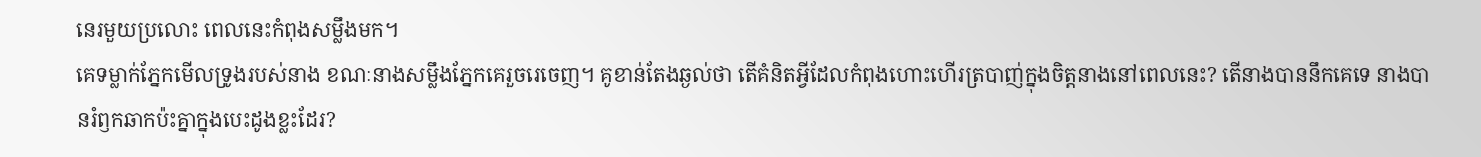នេរមួយប្រលោះ ពេលនេះកំពុងសម្លឹងមក។
គេទម្លាក់ភ្នែកមើលទ្រូងរបស់នាង ខណៈនាងសម្លឹងភ្នែកគេរួចរេចេញ។ គូខាន់តែងឆ្ងល់ថា តើគំនិតអ្វីដែលកំពុងហោះហើរត្របាញ់ក្នុងចិត្តនាងនៅពេលនេះ? តើនាងបាននឹកគេទេ នាងបានរំឭកឆាកប៉ះគ្នាក្នុងបេះដូងខ្លះដែរ?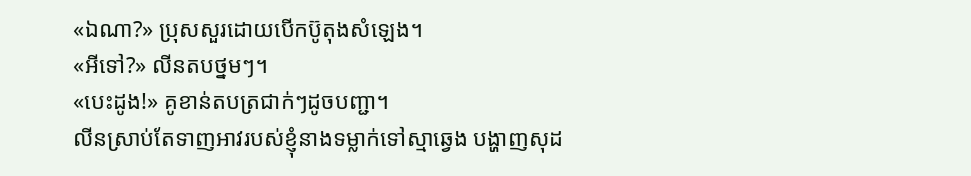«ឯណា?» ប្រុសសួរដោយបើកប៊ូតុងសំឡេង។
«អីទៅ?» លីនតបថ្នមៗ។
«បេះដូង!» គូខាន់តបត្រជាក់ៗដូចបញ្ជា។
លីនស្រាប់តែទាញអាវរបស់ខ្ញុំនាងទម្លាក់ទៅស្មាឆ្វេង បង្ហាញសុដ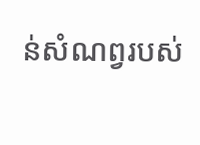ន់សំណព្វរបស់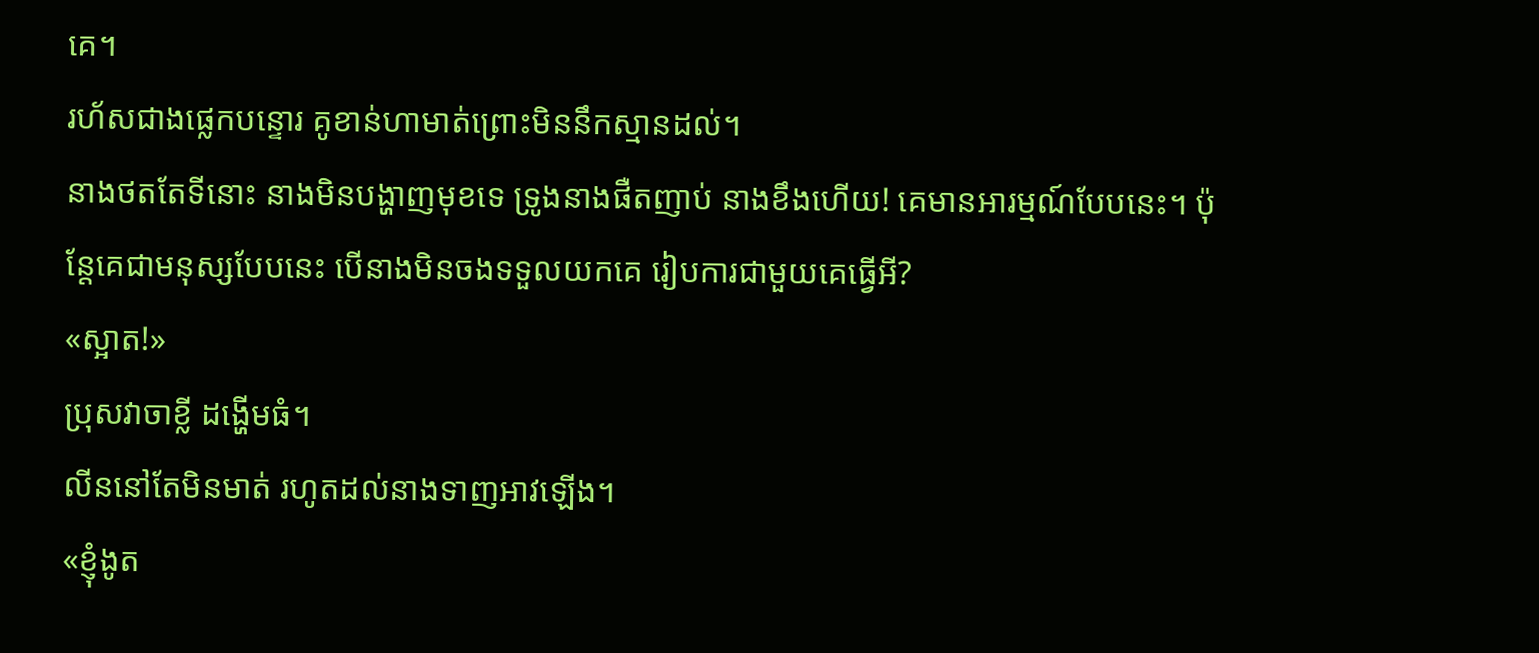គេ។
រហ័សជាងផ្លេកបន្ទោរ គូខាន់ហាមាត់ព្រោះមិននឹកស្មានដល់។
នាងថតតែទីនោះ នាងមិនបង្ហាញមុខទេ ទ្រូងនាងផឺតញាប់ នាងខឹងហើយ! គេមានអារម្មណ៍បែបនេះ។ ប៉ុន្តែគេជាមនុស្សបែបនេះ បើនាងមិនចងទទួលយកគេ រៀបការជាមួយគេធ្វើអី?
«ស្អាត!»
ប្រុសវាចាខ្លី ដង្ហើមធំ។
លីននៅតែមិនមាត់ រហូតដល់នាងទាញអាវឡើង។
«ខ្ញុំងូត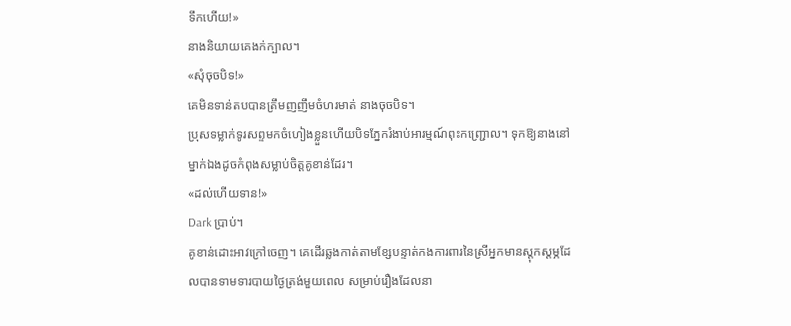ទឹកហើយ!»
នាងនិយាយគេងក់ក្បាល។
«សុំចុចបិទ!»
គេមិនទាន់តបបានត្រឹមញញឹមចំហរមាត់ នាងចុចបិទ។
ប្រុសទម្លាក់ទូរសព្ទមកចំហៀងខ្លួនហើយបិទភ្នែករំងាប់អារម្មណ៍ពុះកញ្ជ្រោល។ ទុកឱ្យនាងនៅម្នាក់ឯងដូចកំពុងសម្លាប់ចិត្តគូខាន់ដែរ។
«ដល់ហើយទាន!»
Dark ប្រាប់។
គូខាន់ដោះអាវក្រៅចេញ។ គេដើរឆ្លងកាត់តាមខ្សែបន្ទាត់កងការពារនៃស្រីអ្នកមានស្តុកស្តម្ភដែលបានទាមទារបាយថ្ងៃត្រង់មួយពេល សម្រាប់រឿងដែលនា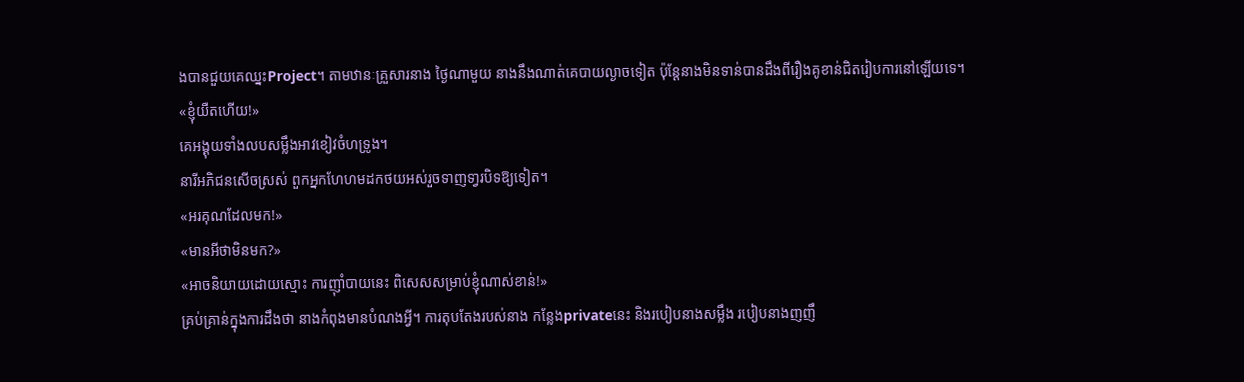ងបានជួយគេឈ្នះProject។ តាមឋានៈគ្រួសារនាង ថ្ងៃណាមួយ នាងនឹងណាត់គេបាយល្ងាចទៀត ប៉ុន្តែនាងមិនទាន់បានដឹងពីរឿងគូខាន់ជិតរៀបការនៅឡើយទេ។
«ខ្ញុំយឺតហើយ!»
គេអង្គុយទាំងលបសម្លឹងអាវខៀវចំហទ្រូង។
នារីអភិជនសើចស្រស់ ពួកអ្នកហែហមដកថយអស់រួចទាញទា្វរបិទឱ្យទៀត។
«អរគុណដែលមក!»
«មានអីថាមិនមក?»
«អាចនិយាយដោយស្មោះ ការញ៉ាំបាយនេះ ពិសេសសម្រាប់ខ្ញុំណាស់ខាន់!»
គ្រប់គ្រាន់ក្នុងការដឹងថា នាងកំពុងមានបំណងអ្វី។ ការតុបតែងរបស់នាង កន្លែងprivateនេះ និងរបៀបនាងសម្លឹង របៀបនាងញញឹ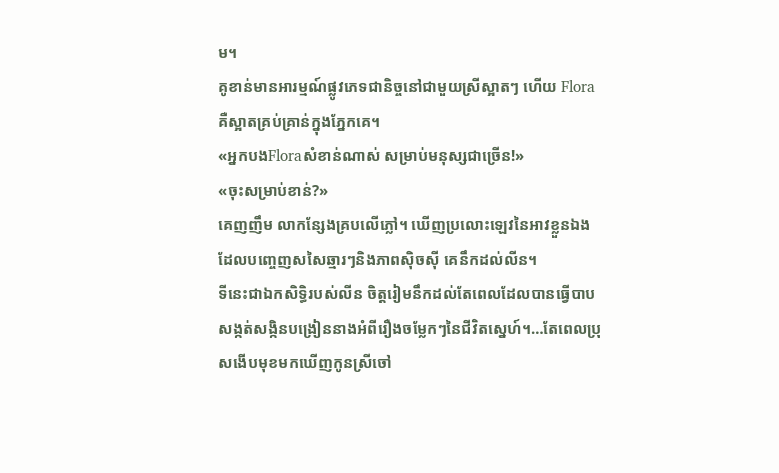ម។
គូខាន់មានអារម្មណ៍ផ្លូវភេទជានិច្ចនៅជាមួយស្រីស្អាតៗ ហើយ Flora គឺស្អាតគ្រប់គ្រាន់ក្នុងភ្នែកគេ។
«អ្នកបងFloraសំខាន់ណាស់ សម្រាប់មនុស្សជាច្រើន!»
«ចុះសម្រាប់ខាន់?»
គេញញឹម លាកន្សែងគ្របលើភ្លៅ។ ឃើញប្រលោះឡេវនៃអាវខ្លួនឯងដែលបញ្ចេញសសៃឆ្មារៗនិងភាពស៊ិចស៊ី គេនឹកដល់លីន។
ទីនេះជាឯកសិទ្ធិរបស់លីន ចិត្តរៀមនឹកដល់តែពេលដែលបានធ្វើបាបសង្កត់សង្កិនបង្រៀននាងអំពីរឿងចម្លែកៗនៃជីវិតស្នេហ៍។…តែពេលប្រុសងើបមុខមកឃើញកូនស្រីចៅ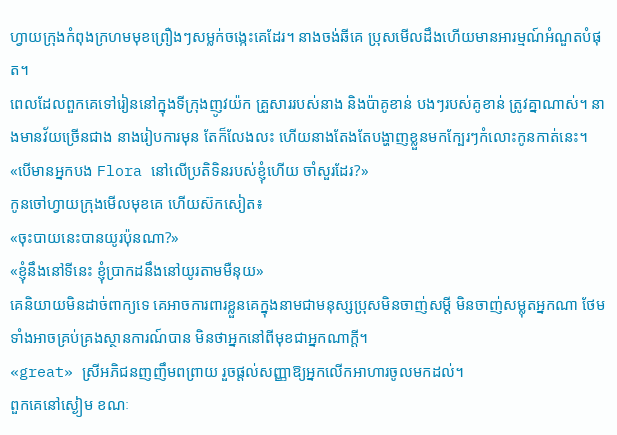ហ្វាយក្រុងកំពុងក្រហមមុខព្រឿងៗសម្លក់ចង្កេះគេដែរ។ នាងចង់ឆីគេ ប្រុសមើលដឹងហើយមានអារម្មណ៍អំណួតបំផុត។
ពេលដែលពួកគេទៅរៀននៅក្នុងទីក្រុងញូវយ៉ក គ្រួសាររបស់នាង និងប៉ាគូខាន់ បងៗរបស់គូខាន់ ត្រូវគ្នាណាស់។ នាងមានវ័យច្រើនជាង នាងរៀបការមុន តែក៏លែងលះ ហើយនាងតែងតែបង្ហាញខ្លួនមកក្បែរៗកំលោះកូនកាត់នេះ។
«បើមានអ្នកបង Flora នៅលើប្រតិទិនរបស់ខ្ញុំហើយ ចាំសួរដែរ?»
កូនចៅហ្វាយក្រុងមើលមុខគេ ហើយស៊កសៀត៖
«ចុះបាយនេះបានយូរប៉ុនណា?»
«ខ្ញុំនឹងនៅទីនេះ ខ្ញុំប្រាកដនឹងនៅយូរតាមមឺនុយ»
គេនិយាយមិនដាច់ពាក្យទេ គេអាចការពារខ្លួនគេក្នុងនាមជាមនុស្សប្រុសមិនចាញ់សម្តី មិនចាញ់សម្លុតអ្នកណា ថែមទាំងអាចគ្រប់គ្រងស្ថានការណ៍បាន មិនថាអ្នកនៅពីមុខជាអ្នកណាក្តី។
«great» ស្រីអភិជនញញឹមពព្រាយ រួចផ្តល់សញ្ញាឱ្យអ្នកលើកអាហារចូលមកដល់។
ពួកគេនៅស្ងៀម ខណៈ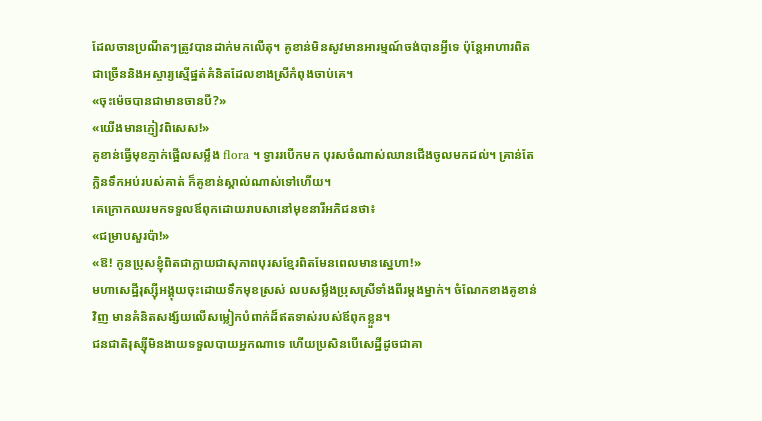ដែលចានប្រណីតៗត្រូវបានដាក់មកលើតុ។ គូខាន់មិនសូវមានអារម្មណ៍ចង់បានអ្វីទេ ប៉ុន្តែអាហារពិតជាច្រើននិងអស្ចារ្យស្មើផ្នត់គំនិតដែលខាងស្រីកំពុងចាប់គេ។
«ចុះម៉េចបានជាមានចានបី?»
«យើងមានភ្ញៀវពិសេស!»
គូខាន់ធ្វើមុខភ្ញាក់ផ្អើលសម្លឹង flora ។ ទ្វាររបើកមក បុរសចំណាស់ឈានជើងចូលមកដល់។ គ្រាន់តែក្លិនទឹកអប់របស់គាត់ ក៏គូខាន់ស្គាល់ណាស់ទៅហើយ។
គេក្រោកឈរមកទទួលឪពុកដោយរាបសានៅមុខនារីអភិជនថា៖
«ជម្រាបសួរប៉ា!»
«ឱ! កូនប្រុសខ្ញុំពិតជាក្លាយជាសុភាពបុរសខ្មែរពិតមែនពេលមានស្នេហា!»
មហាសេដ្ឋីរុស្ស៊ីអង្គុយចុះដោយទឹកមុខស្រស់ លបសម្លឹងប្រុសស្រីទាំងពីរម្ដងម្នាក់។ ចំណែកខាងគូខាន់វិញ មានគំនិតសង្ស័យលើសម្លៀកបំពាក់ដ៏ឥតទាស់របស់ឪពុកខ្លួន។
ជនជាតិរុស្ស៊ីមិនងាយទទួលបាយអ្នកណាទេ ហើយប្រសិនបើសេដ្ឋីដូចជាគា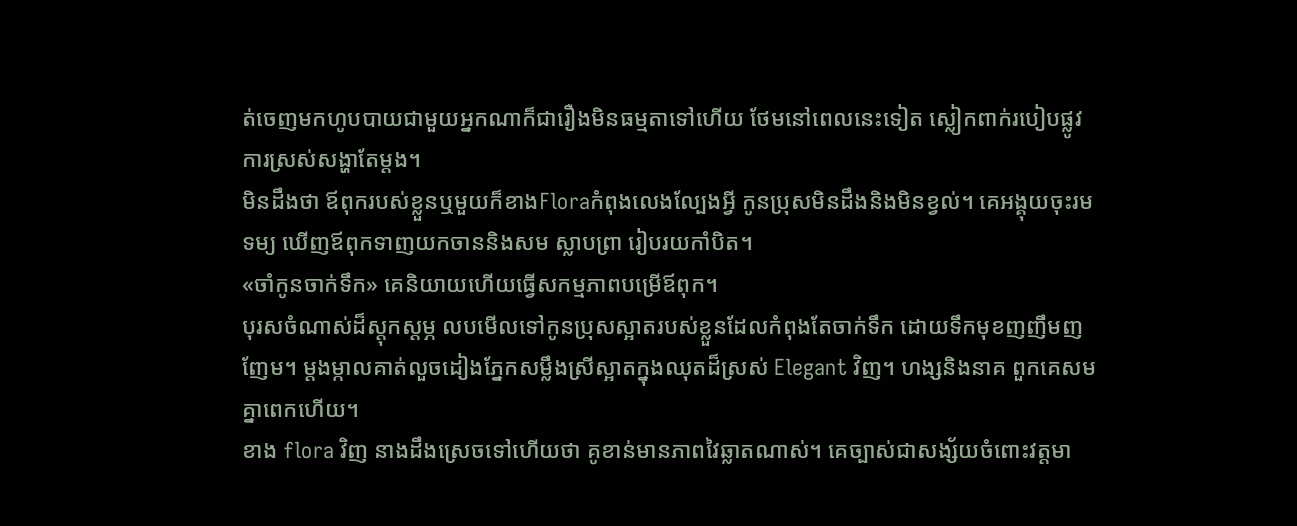ត់ចេញមកហូបបាយជាមួយអ្នកណាក៏ជារឿងមិនធម្មតាទៅហើយ ថែមនៅពេលនេះទៀត ស្លៀកពាក់របៀបផ្លូវការស្រស់សង្ហាតែម្តង។
មិនដឹងថា ឪពុករបស់ខ្លួនឬមួយក៏ខាងFloraកំពុងលេងល្បែងអ្វី កូនប្រុសមិនដឹងនិងមិនខ្វល់។ គេអង្គុយចុះរមទម្យ ឃើញឪពុកទាញយកចាននិងសម ស្លាបព្រា រៀបរយកាំបិត។
«ចាំកូនចាក់ទឹក» គេនិយាយហើយធ្វើសកម្មភាពបម្រើឪពុក។
បុរសចំណាស់ដ៏ស្តុកស្តម្ភ លបមើលទៅកូនប្រុសស្អាតរបស់ខ្លួនដែលកំពុងតែចាក់ទឹក ដោយទឹកមុខញញឹមញញែម។ ម្តងម្កាលគាត់លួចដៀងភ្នែកសម្លឹងស្រីស្អាតក្នុងឈុតដ៏ស្រស់ Elegant វិញ។ ហង្សនិងនាគ ពួកគេសមគ្នាពេកហើយ។
ខាង flora វិញ នាងដឹងស្រេចទៅហើយថា គូខាន់មានភាពវៃឆ្លាតណាស់។ គេច្បាស់ជាសង្ស័យចំពោះវត្តមា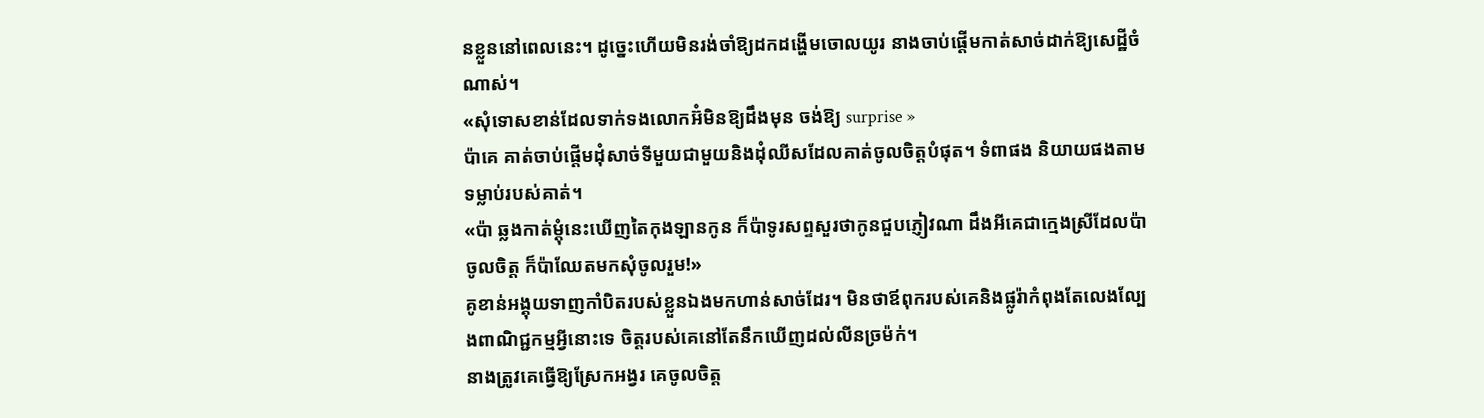នខ្លួននៅពេលនេះ។ ដូច្នេះហើយមិនរង់ចាំឱ្យដកដង្ហើមចោលយូរ នាងចាប់ផ្តើមកាត់សាច់ដាក់ឱ្យសេដ្ឋីចំណាស់។
«សុំទោសខាន់ដែលទាក់ទងលោកអ៊ំមិនឱ្យដឹងមុន ចង់ឱ្យ surprise »
ប៉ាគេ គាត់ចាប់ផ្ដើមដុំសាច់ទីមួយជាមួយនិងដុំឈីសដែលគាត់ចូលចិត្តបំផុត។ ទំពាផង និយាយផងតាមទម្លាប់របស់គាត់។
«ប៉ា ឆ្លងកាត់ម្តុំនេះឃើញតៃកុងឡានកូន ក៏ប៉ាទូរសព្ទសួរថាកូនជួបភ្ញៀវណា ដឹងអីគេជាក្មេងស្រីដែលប៉ាចូលចិត្ត ក៏ប៉ាឈែតមកសុំចូលរួម!»
គូខាន់អង្គុយទាញកាំបិតរបស់ខ្លួនឯងមកហាន់សាច់ដែរ។ មិនថាឪពុករបស់គេនិងផ្លូរ៉ាកំពុងតែលេងល្បែងពាណិជ្ជកម្មអ្វីនោះទេ ចិត្តរបស់គេនៅតែនឹកឃើញដល់លីនច្រម៉ក់។
នាងត្រូវគេធ្វើឱ្យស្រែកអង្វរ គេចូលចិត្ត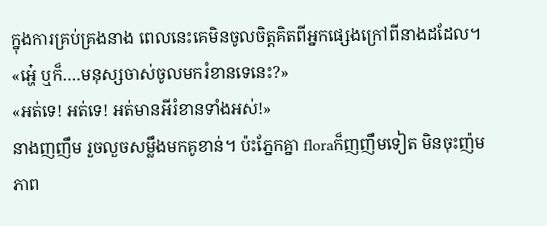ក្នុងការគ្រប់គ្រងនាង ពេលនេះគេមិនចូលចិត្តគិតពីអ្នកផ្សេងក្រៅពីនាងដដែល។
«អ្ហេ៎ ឬក៏….មនុស្សចាស់ចូលមករំខានទេនេះ?»
«អត់ទេ! អត់ទេ! អត់មានអីរំខានទាំងអស់!»
នាងញញឹម រួចលួចសម្លឹងមកគូខាន់។ ប៉ះភ្នែកគ្នា floraក៏ញញឹមទៀត មិនចុះញ៉មភាព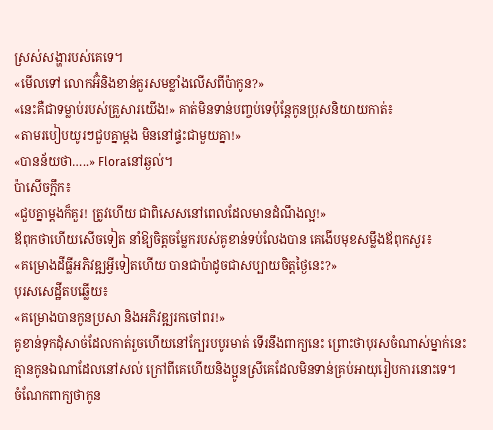ស្រស់សង្ហារបស់គេទេ។
«មើលទៅ លោកអ៊ំនិងខាន់គួរសមខ្លាំងលើសពីប៉ាកូន?»
«នេះគឺជាទម្លាប់របស់គ្រួសារយើង!» គាត់មិនទាន់បញ្ចប់ទេប៉ុន្តែកូនប្រុសនិយាយកាត់៖
«តាមរបៀបយូរៗជួបគ្នាម្តង មិននៅផ្ទះជាមួយគ្នា!»
«បានន័យថា…..» Floraនៅឆ្ងល់។
ប៉ាសើចក្អឹក៖
«ជួបគ្នាម្តងក៏គួរ! ត្រូវហើយ ជាពិសេសនៅពេលដែលមានដំណឹងល្អ!»
ឪពុកថាហើយសើចទៀត នាំឱ្យចិត្តចម្លែករបស់គូខាន់ទប់លែងបាន គេងើបមុខសម្លឹងឪពុកសួរ៖
«គម្រោងដីធ្លីអភិវឌ្ឍអ្វីទៀតហើយ បានជាប៉ាដូចជាសប្បាយចិត្តថ្ងៃនេះ?»
បុរសសេដ្ឋីតបឆ្លើយ៖
«គម្រោងបានកូនប្រសា និងអភិវឌ្ឍរកចៅពរ!»
គូខាន់ទុកដុំសាច់ដែលកាត់រួចហើយនៅក្បែរបបូរមាត់ ទើរនឹងពាក្យនេះ ព្រោះថាបុរសចំណាស់ម្នាក់នេះគ្មានកូនឯណាដែលនៅសល់ ក្រៅពីគេហើយនិងប្អូនស្រីគេដែលមិនទាន់គ្រប់អាយុរៀបការនោះទេ។
ចំណែកពាក្យថាកូន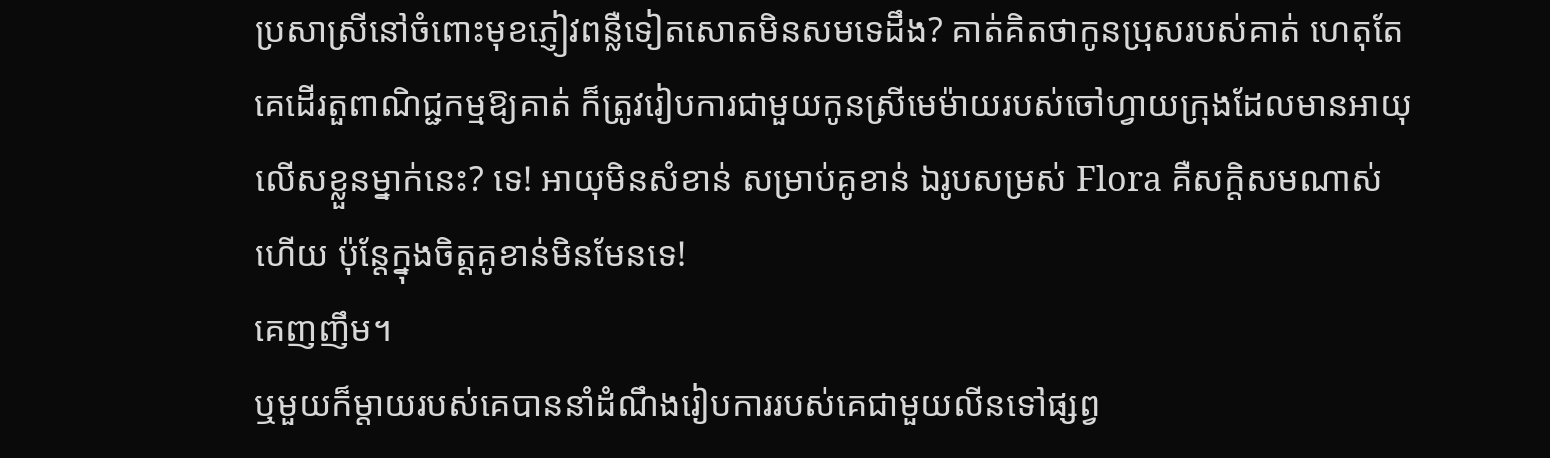ប្រសាស្រីនៅចំពោះមុខភ្ញៀវពន្លឺទៀតសោតមិនសមទេដឹង? គាត់គិតថាកូនប្រុសរបស់គាត់ ហេតុតែគេដើរតួពាណិជ្ជកម្មឱ្យគាត់ ក៏ត្រូវរៀបការជាមួយកូនស្រីមេម៉ាយរបស់ចៅហ្វាយក្រុងដែលមានអាយុលើសខ្លួនម្នាក់នេះ? ទេ! អាយុមិនសំខាន់ សម្រាប់គូខាន់ ឯរូបសម្រស់ Flora គឺសក្តិសមណាស់ហើយ ប៉ុន្តែក្នុងចិត្តគូខាន់មិនមែនទេ!
គេញញឹម។
ឬមួយក៏ម្តាយរបស់គេបាននាំដំណឹងរៀបការរបស់គេជាមួយលីនទៅផ្សព្វ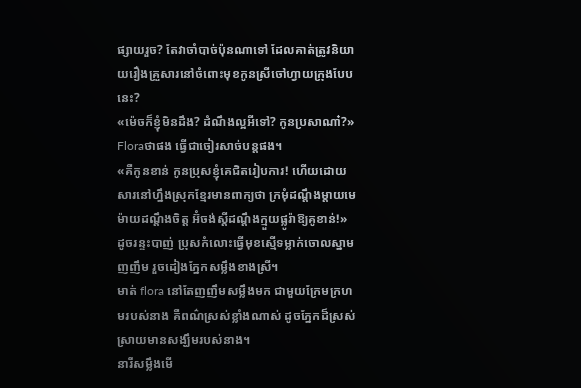ផ្សាយរួច? តែវាចាំបាច់ប៉ុនណាទៅ ដែលគាត់ត្រូវនិយាយរឿងគ្រួសារនៅចំពោះមុខកូនស្រីចៅហ្វាយក្រុងបែបនេះ?
«ម៉េចក៏ខ្ញុំមិនដឹង? ដំណឹងល្អអីទៅ? កូនប្រសាណា៎?»
Floraថាផង ធ្វើជាចៀរសាច់បន្តផង។
«គឺកូនខាន់ កូនប្រុសខ្ញុំគេជិតរៀបការ! ហើយដោយសារនៅហ្នឹងស្រុកខ្មែរមានពាក្យថា ក្រមុំដណ្តឹងម្តាយមេម៉ាយដណ្តឹងចិត្ត អ៊ំចង់ស្ដីដណ្ដឹងក្មួយផ្លូរ៉ាឱ្យគូខាន់!»
ដូចរន្ទះបាញ់ ប្រុសកំលោះធ្វើមុខស្មើទម្លាក់ចោលស្នាមញញឹម រួចដៀងភ្នែកសម្លឹងខាងស្រី។
មាត់ flora នៅតែញញឹមសម្លឹងមក ជាមួយក្រែមក្រហមរបស់នាង គឺពណ៌ស្រស់ខ្លាំងណាស់ ដូចភ្នែកដ៏ស្រស់ស្រាយមានសង្ឃឹមរបស់នាង។
នារីសម្លឹងមើ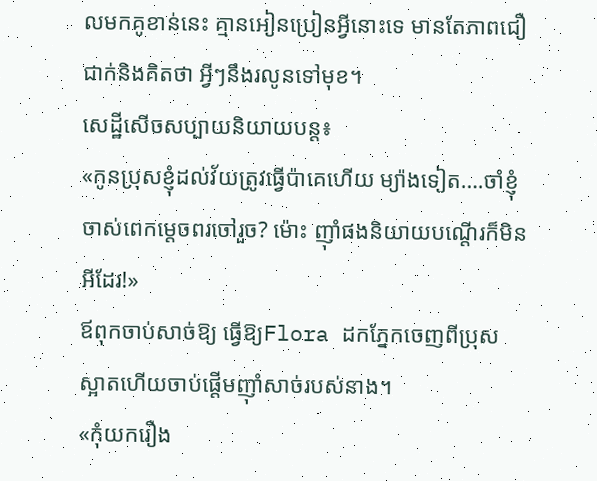លមកគូខាន់នេះ គ្មានអៀនប្រៀនអ្វីនោះទេ មានតែភាពជឿជាក់និងគិតថា អ្វីៗនឹងរលូនទៅមុខ។
សេដ្ឋីសើចសប្បាយនិយាយបន្ត៖
«កូនប្រុសខ្ញុំដល់វ័យត្រូវធ្វើប៉ាគេហើយ ម្យ៉ាងទៀត….ចាំខ្ញុំចាស់ពេកម្តេចពរចៅរួច? ម៉ោះ ញ៉ាំផងនិយាយបណ្តើរក៏មិនអីដែរ!»
ឪពុកចាប់សាច់ឱ្យ ធ្វើឱ្យFlora ដកភ្នែកចេញពីប្រុសស្អាតហើយចាប់ផ្ដើមញ៉ាំសាច់របស់នាង។
«កុំយករឿង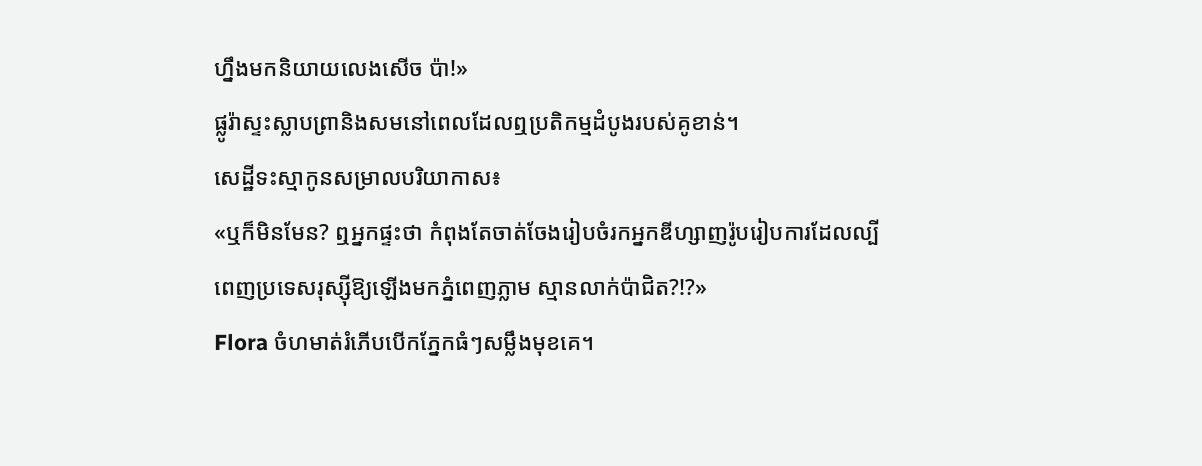ហ្នឹងមកនិយាយលេងសើច ប៉ា!»
ផ្លូរ៉ាស្ទះស្លាបព្រានិងសមនៅពេលដែលឮប្រតិកម្មដំបូងរបស់គូខាន់។
សេដ្ឋីទះស្មាកូនសម្រាលបរិយាកាស៖
«ឬក៏មិនមែន? ឮអ្នកផ្ទះថា កំពុងតែចាត់ចែងរៀបចំរកអ្នកឌីហ្សាញរ៉ូបរៀបការដែលល្បីពេញប្រទេសរុស្ស៊ីឱ្យឡើងមកភ្នំពេញភ្លាម ស្មានលាក់ប៉ាជិត?!?»
Flora ចំហមាត់រំភើបបើកភ្នែកធំៗសម្លឹងមុខគេ។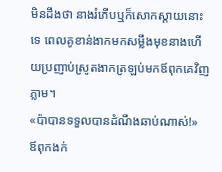មិនដឹងថា នាងរំភើបឬក៏សោកស្តាយនោះទេ ពេលគូខាន់ងាកមកសម្លឹងមុខនាងហើយប្រញាប់ស្រូតងាកត្រឡប់មកឪពុកគេវិញភ្លាម។
«ប៉ាបានទទួលបានដំណឹងឆាប់ណាស់!»
ឪពុកងក់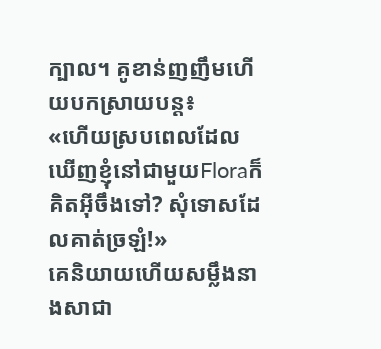ក្បាល។ គូខាន់ញញឹមហើយបកស្រាយបន្ត៖
«ហើយស្របពេលដែលឃើញខ្ញុំនៅជាមួយFloraក៏គិតអ៊ីចឹងទៅ? សុំទោសដែលគាត់ច្រឡំ!»
គេនិយាយហើយសម្លឹងនាងសាជា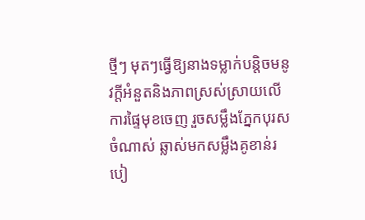ថ្មីៗ មុតៗធ្វើឱ្យនាងទម្លាក់បន្តិចមនូវក្ដីអំនួតនិងភាពស្រស់ស្រាយលើការផ្ទៃមុខចេញ រួចសម្លឹងភ្នែកបុរសចំណាស់ ឆ្លាស់មកសម្លឹងគូខាន់របៀ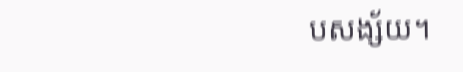បសង្ស័យ។